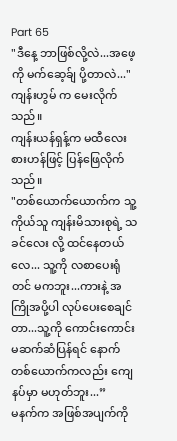Part 65
"ဒီနေ့ ဘာဖြစ်လို့လဲ...အဖေ့ကို မက်ဆေ့ခ်ျ ပို့တာလဲ..."
ကျန်းဟွမ် က မေးလိုက်သည်။
ကျန်းယန်ရှန့်က မထီလေးစားဟန်ဖြင့် ပြန်ဖြေလိုက်သည်။
"တစ်ယောက်ယောက်က သူ့ကိုယ်သူ ကျန်းမိသားစုရဲ့ သခင်လေး လို့ ထင်နေတယ်လေ... သူ့ကို လစာပေးရုံတင် မကဘူး...ကားနဲ့ အကြိုအပို့ပါ လုပ်ပေးစေချင်တာ...သူ့ကို ကောင်းကောင်း မဆက်ဆံပြန်ရင် နောက်တစ်ယောက်ကလည်း ကျေနပ်မှာ မဟုတ်ဘူး...”
မနက်က အဖြစ်အပျက်ကို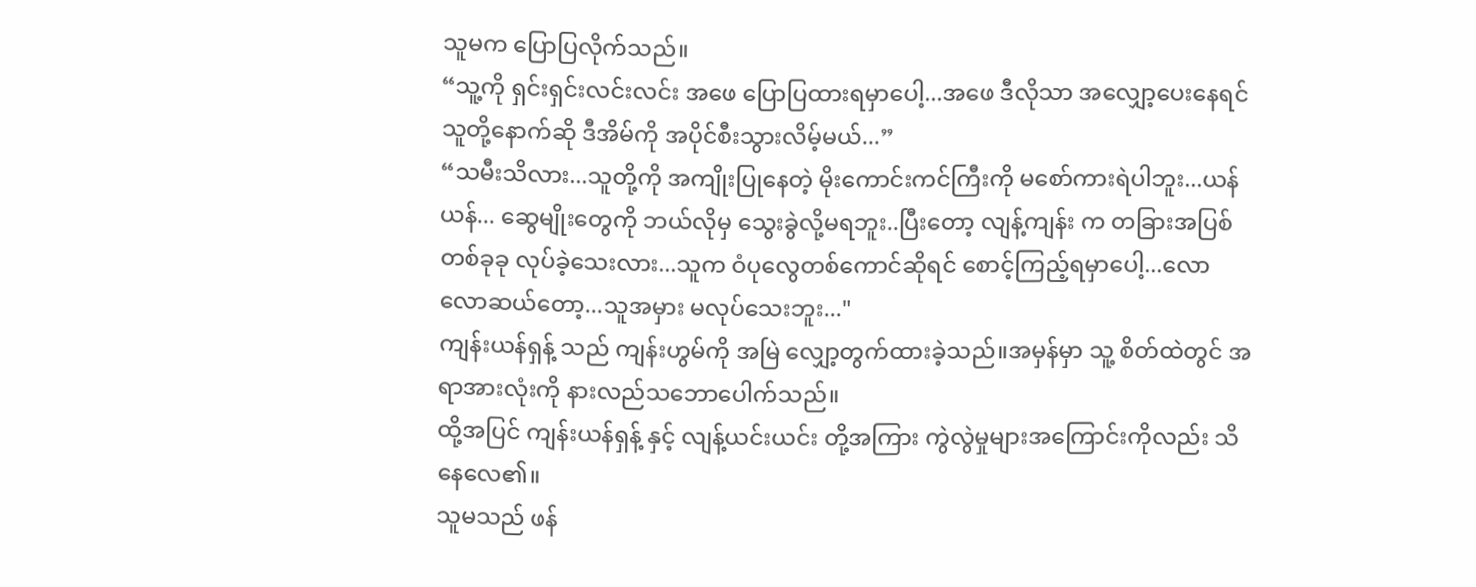သူမက ပြောပြလိုက်သည်။
“သူ့ကို ရှင်းရှင်းလင်းလင်း အဖေ ပြောပြထားရမှာပေါ့...အဖေ ဒီလိုသာ အလျှော့ပေးနေရင် သူတို့နောက်ဆို ဒီအိမ်ကို အပိုင်စီးသွားလိမ့်မယ်...”
“သမီးသိလား...သူတို့ကို အကျိုးပြုနေတဲ့ မိုးကောင်းကင်ကြီးကို မစော်ကားရဲပါဘူး...ယန်ယန်... ဆွေမျိုးတွေကို ဘယ်လိုမှ သွေးခွဲလို့မရဘူး..ပြီးတော့ လျန့်ကျန်း က တခြားအပြစ် တစ်ခုခု လုပ်ခဲ့သေးလား...သူက ဝံပုလွေတစ်ကောင်ဆိုရင် စောင့်ကြည့်ရမှာပေါ့...လောလောဆယ်တော့...သူအမှား မလုပ်သေးဘူး..."
ကျန်းယန်ရှန့် သည် ကျန်းဟွမ်ကို အမြဲ လျှော့တွက်ထားခဲ့သည်။အမှန်မှာ သူ့ စိတ်ထဲတွင် အရာအားလုံးကို နားလည်သဘောပေါက်သည်။
ထို့အပြင် ကျန်းယန်ရှန့် နှင့် လျန့်ယင်းယင်း တို့အကြား ကွဲလွဲမှုများအကြောင်းကိုလည်း သိနေလေ၏။
သူမသည် ဖန်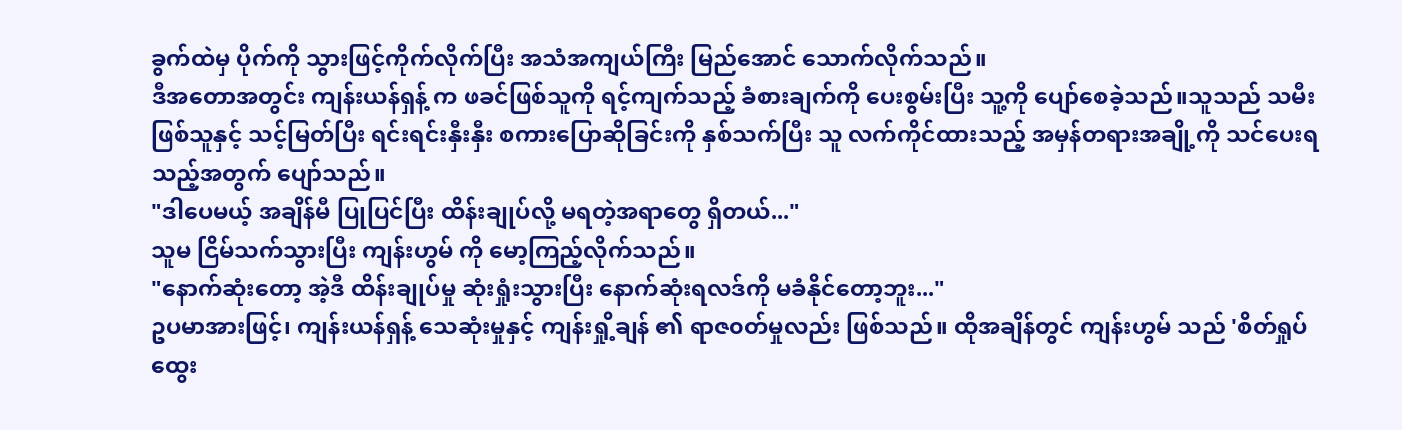ခွက်ထဲမှ ပိုက်ကို သွားဖြင့်ကိုက်လိုက်ပြီး အသံအကျယ်ကြီး မြည်အောင် သောက်လိုက်သည်။
ဒီအတောအတွင်း ကျန်းယန်ရှန့် က ဖခင်ဖြစ်သူကို ရင့်ကျက်သည့် ခံစားချက်ကို ပေးစွမ်းပြီး သူ့ကို ပျော်စေခဲ့သည်။သူသည် သမီးဖြစ်သူနှင့် သင့်မြတ်ပြီး ရင်းရင်းနှီးနှီး စကားပြောဆိုခြင်းကို နှစ်သက်ပြီး သူ လက်ကိုင်ထားသည့် အမှန်တရားအချို့ကို သင်ပေးရသည့်အတွက် ပျော်သည်။
"ဒါပေမယ့် အချိန်မီ ပြုပြင်ပြီး ထိန်းချုပ်လို့ မရတဲ့အရာတွေ ရှိတယ်..."
သူမ ငြိမ်သက်သွားပြီး ကျန်းဟွမ် ကို မော့ကြည့်လိုက်သည်။
"နောက်ဆုံးတော့ အဲ့ဒီ ထိန်းချုပ်မှု ဆုံးရှုံးသွားပြီး နောက်ဆုံးရလဒ်ကို မခံနိုင်တော့ဘူး..."
ဥပမာအားဖြင့်၊ ကျန်းယန်ရှန့် သေဆုံးမှုနှင့် ကျန်းရှို့ချန် ၏ ရာဇ၀တ်မှုလည်း ဖြစ်သည်။ ထိုအချိန်တွင် ကျန်းဟွမ် သည် 'စိတ်ရှုပ်ထွေး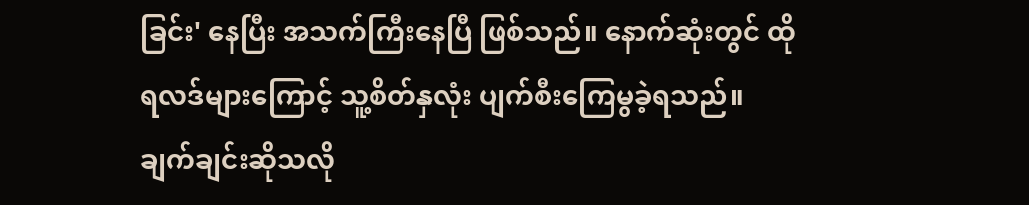ခြင်း' နေပြီး အသက်ကြီးနေပြီ ဖြစ်သည်။ နောက်ဆုံးတွင် ထိုရလဒ်များကြောင့် သူ့စိတ်နှလုံး ပျက်စီးကြေမွခဲ့ရသည်။
ချက်ချင်းဆိုသလို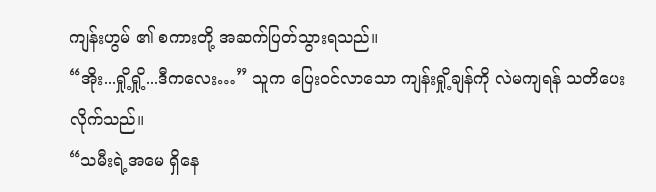ကျန်းဟွမ် ၏ စကားတို့ အဆက်ပြတ်သွားရသည်။
“အိုး...ရှို့ရှို့...ဒီကလေး…” သူက ပြေးဝင်လာသော ကျန်းရှို့ချန်ကို လဲမကျရန် သတိပေးလိုက်သည်။
“သမီးရဲ့အမေ ရှိနေ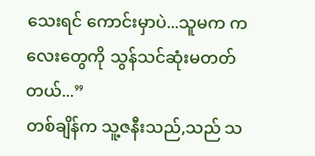သေးရင် ကောင်းမှာပဲ...သူမက ကလေးတွေကို သွန်သင်ဆုံးမတတ်တယ်...”
တစ်ချိန်က သူ့ဇနီးသည်,သည် သ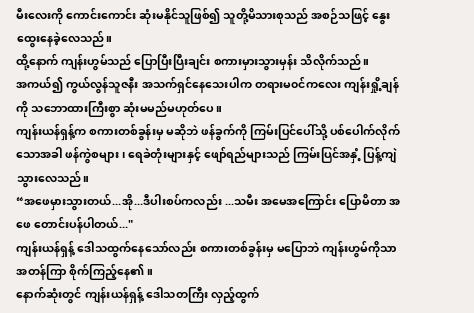မီးလေးကို ကောင်းကောင်း ဆုံးမနိုင်သူဖြစ်၍ သူတို့မိသားစုသည် အစဉ်သဖြင့် နွေးထွေးနေခဲ့လေသည်။
ထို့နောက် ကျန်းဟွမ်သည် ပြောပြီးပြီးချင်း စကားမှားသွားမှန်း သိလိုက်သည်။
အကယ်၍ ကွယ်လွန်သူဇနီး အသက်ရှင်နေသေးပါက တရားမ၀င်ကလေး ကျန်းရှို့ချန် ကို သဘောထားကြီးစွာ ဆုံးမမည်မဟုတ်ပေ။
ကျန်းယန်ရှန့်က စကားတစ်ခွန်းမှ မဆိုဘဲ ဖန်ခွက်ကို ကြမ်းပြင်ပေါ်သို့ ပစ်ပေါက်လိုက်သောအခါ ဖန်ကွဲစများ၊ ရေခဲတုံးများနှင့် ဖျော်ရည်များသည် ကြမ်းပြင်အနှံ့ ပြန့်ကျဲသွားလေသည်။
“အဖေမှားသွားတယ်...အို...ဒီပါးစပ်ကလည်း ...သမီး အမေအကြောင်း ပြောမိတာ အဖေ တောင်းပန်ပါတယ်..."
ကျန်းယန်ရှန့် ဒေါသထွက်နေသော်လည်း စကားတစ်ခွန်းမှ မပြောဘဲ ကျန်းဟွမ်ကိုသာ အတန်ကြာ စိုက်ကြည့်နေ၏။
နောက်ဆုံးတွင် ကျန်းယန်ရှန့် ဒေါသတကြီး လှည့်ထွက်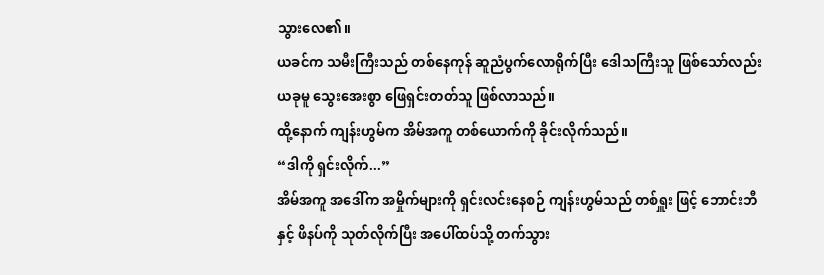သွားလေ၏။
ယခင်က သမီးကြီးသည် တစ်နေကုန် ဆူညံပွက်လောရိုက်ပြီး ဒေါသကြီးသူ ဖြစ်သော်လည်း ယခုမူ သွေးအေးစွာ ဖြေရှင်းတတ်သူ ဖြစ်လာသည်။
ထို့နောက် ကျန်းဟွမ်က အိမ်အကူ တစ်ယောက်ကို ခိုင်းလိုက်သည်။
“ဒါကို ရှင်းလိုက်...”
အိမ်အကူ အဒေါ်က အမှိုက်များကို ရှင်းလင်းနေစဉ် ကျန်းဟွမ်သည် တစ်ရှူး ဖြင့် ဘောင်းဘီ နှင့် ဖိနပ်ကို သုတ်လိုက်ပြီး အပေါ်ထပ်သို့ တက်သွား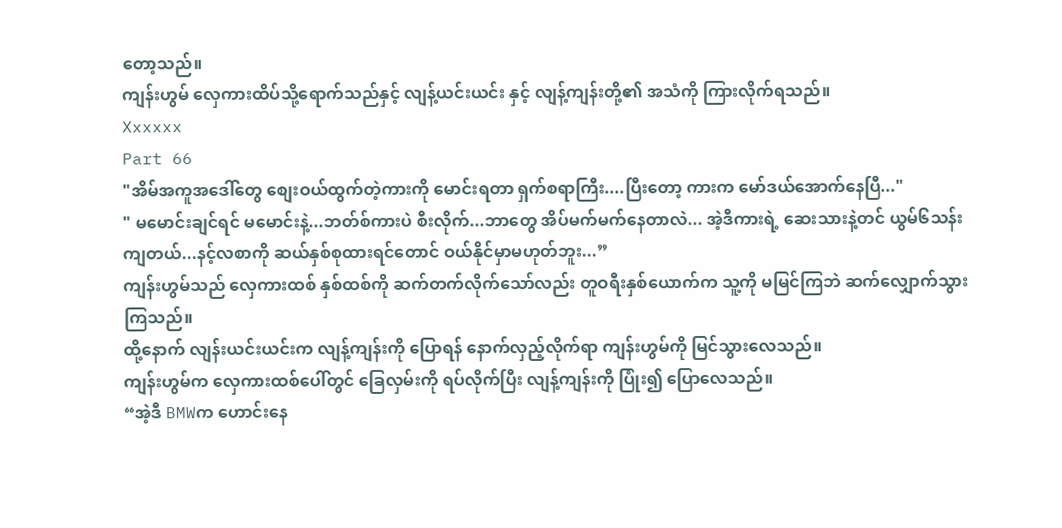တော့သည်။
ကျန်းဟွမ် လှေကားထိပ်သို့ရောက်သည်နှင့် လျန့်ယင်းယင်း နှင့် လျန့်ကျန်းတို့၏ အသံကို ကြားလိုက်ရသည်။
Xxxxxx
Part 66
"အိမ်အကူအဒေါ်တွေ စျေးဝယ်ထွက်တဲ့ကားကို မောင်းရတာ ရှက်စရာကြီး....ပြီးတော့ ကားက မော်ဒယ်အောက်နေပြီ..."
" မမောင်းချင်ရင် မမောင်းနဲ့...ဘတ်စ်ကားပဲ စီးလိုက်...ဘာတွေ အိပ်မက်မက်နေတာလဲ... အဲ့ဒီကားရဲ့ ဆေးသားနဲ့တင် ယွမ်၆သန်းကျတယ်...နင့်လစာကို ဆယ်နှစ်စုထားရင်တောင် ဝယ်နိုင်မှာမဟုတ်ဘူး...”
ကျန်းဟွမ်သည် လှေကားထစ် နှစ်ထစ်ကို ဆက်တက်လိုက်သော်လည်း တူဝရီးနှစ်ယောက်က သူ့ကို မမြင်ကြဘဲ ဆက်လျှောက်သွားကြသည်။
ထို့နောက် လျန်းယင်းယင်းက လျန့်ကျန်းကို ပြောရန် နောက်လှည့်လိုက်ရာ ကျန်းဟွမ်ကို မြင်သွားလေသည်။
ကျန်းဟွမ်က လှေကားထစ်ပေါ်တွင် ခြေလှမ်းကို ရပ်လိုက်ပြီး လျန့်ကျန်းကို ပြုံး၍ ပြောလေသည်။
“အဲ့ဒီ BMWက ဟောင်းနေ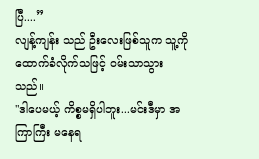ပြီ....”
လျန့်ကျန်း သည် ဦးလေးဖြစ်သူက သူ့ကို ထောက်ခံလိုက်သဖြင့် ဝမ်းသာသွားသည်။
"ဒါပေမယ့် ကိစ္စမရှိပါဘူး...မင်းဒီမှာ အကြာကြီး မနေရ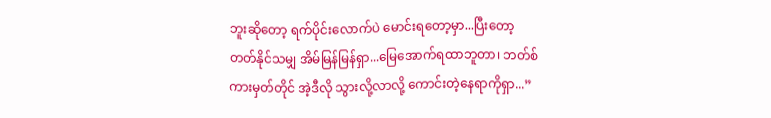ဘူးဆိုတော့ ရက်ပိုင်းလောက်ပဲ မောင်းရတော့မှာ...ပြီးတော့တတ်နိုင်သမျှ အိမ်မြန်မြန်ရှာ...မြေအောက်ရထာဘူတာ၊ ဘတ်စ်ကားမှတ်တိုင် အဲ့ဒီလို သွားလို့လာလို့ ကောင်းတဲ့နေရာကိုရှာ...”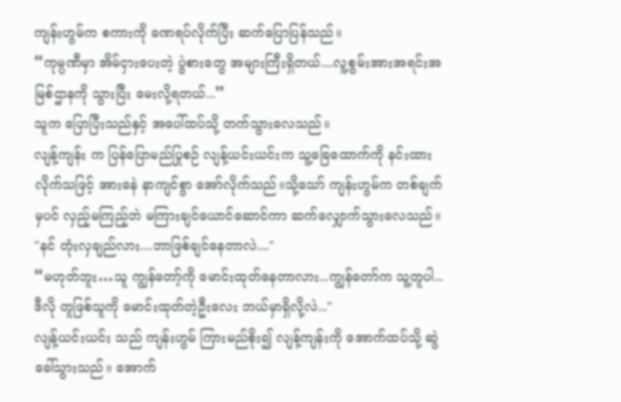ကျန်းဟွမ်က စကားကို ခဏရပ်လိုက်ပြီး ဆက်ပြောပြန်သည်။
“ကုမ္ပဏီမှာ အိမ်ငှားပေးတဲ့ ပွဲစားတွေ အများကြီးရှိတယ်....လူ့စွမ်းအားအရင်းအမြစ်ဌာနကို သွားပြီး မေးလို့ရတယ်...”
သူက ပြောပြီးသည်နှင့် အပေါ်ထပ်သို့ တက်သွားလေသည်။
လျန့်ကျန်း က ပြန်ပြောမည်ပြုစဉ် လျန့်ယင်းယင်းက သူ့ခြေထောက်ကို နင်းထားလိုက်သဖြင့် အားခနဲ နာကျင်စွာ အော်လိုက်သည်။သို့သော် ကျန်းဟွမ်က တစ်ချက်မှပင် လှည့်မကြည့်ဘဲ မကြားချင်ယောင်ဆောင်ကာ ဆက်လျှောက်သွားလေသည်။
"နင် တုံးလှချည်လား....ဘာဖြစ်ချင်နေတာလဲ...."
“မဟုတ်ဘူး…သူ ကျွန်တော့်ကို မောင်းထုတ်နေတာလား...ကျွန်တော်က သူ့တူပါ...ဒီလို တူဖြစ်သူကို မောင်းထုတ်တဲ့ဦးလေး ဘယ်မှာရှိလို့လဲ..."
လျန့်ယင်းယင်း သည် ကျန်းဟွမ် ကြားမည်စိုး၍ လျန့်ကျန်းကို အောက်ထပ်သို့ ဆွဲခေါ်သွားသည်။ အောက်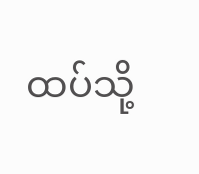ထပ်သို့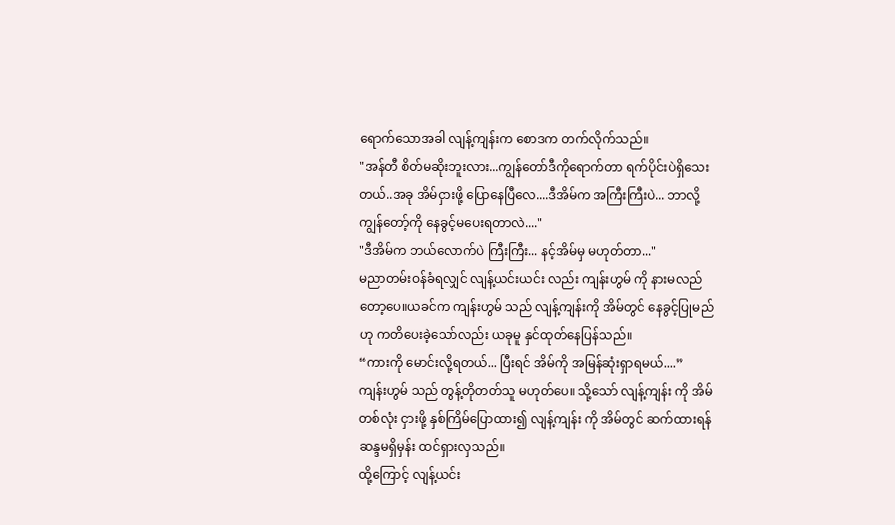ရောက်သောအခါ လျန့်ကျန်းက စောဒက တက်လိုက်သည်။
"အန်တီ စိတ်မဆိုးဘူးလား...ကျွန်တော်ဒီကိုရောက်တာ ရက်ပိုင်းပဲရှိသေးတယ်..အခု အိမ်ငှားဖို့ ပြောနေပြီလေ....ဒီအိမ်က အကြီးကြီးပဲ... ဘာလို့ ကျွန်တော့်ကို နေခွင့်မပေးရတာလဲ...."
"ဒီအိမ်က ဘယ်လောက်ပဲ ကြီးကြီး... နင့်အိမ်မှ မဟုတ်တာ..."
မညာတမ်းဝန်ခံရလျှင် လျန့်ယင်းယင်း လည်း ကျန်းဟွမ် ကို နားမလည်တော့ပေ။ယခင်က ကျန်းဟွမ် သည် လျန့်ကျန်းကို အိမ်တွင် နေခွင့်ပြုမည်ဟု ကတိပေးခဲ့သော်လည်း ယခုမူ နှင်ထုတ်နေပြန်သည်။
“ကားကို မောင်းလို့ရတယ်... ပြီးရင် အိမ်ကို အမြန်ဆုံးရှာရမယ်....”
ကျန်းဟွမ် သည် တွန့်တိုတတ်သူ မဟုတ်ပေ။ သို့သော် လျန့်ကျန်း ကို အိမ်တစ်လုံး ငှားဖို့ နှစ်ကြိမ်ပြောထား၍ လျန့်ကျန်း ကို အိမ်တွင် ဆက်ထားရန် ဆန္ဒမရှိမှန်း ထင်ရှားလှသည်။
ထို့ကြောင့် လျန့်ယင်း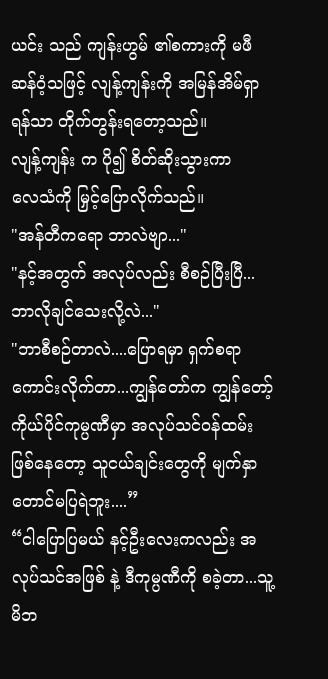ယင်း သည် ကျန်းဟွမ် ၏စကားကို မဖီဆန်ဝံ့သဖြင့် လျန့်ကျန်းကို အမြန်အိမ်ရှာရန်သာ တိုက်တွန်းရတော့သည်။
လျန့်ကျန်း က ပို၍ စိတ်ဆိုးသွားကာ
လေသံကို မြှင့်ပြောလိုက်သည်။
"အန်တီကရော ဘာလဲဗျာ..."
"နင့်အတွက် အလုပ်လည်း စီစဉ်ပြီးပြီ...ဘာလိုချင်သေးလို့လဲ..."
"ဘာစီစဉ်တာလဲ....ပြောရမှာ ရှက်စရာ ကောင်းလိုက်တာ...ကျွန်တော်က ကျွန်တော့် ကိုယ်ပိုင်ကုမ္ပဏီမှာ အလုပ်သင်ဝန်ထမ်းဖြစ်နေတော့ သူငယ်ချင်းတွေကို မျက်နှာတောင်မပြရဲဘူး....”
“ငါပြောပြမယ် နင့်ဦးလေးကလည်း အလုပ်သင်အဖြစ် နဲ့ ဒီကုမ္ပဏီကို စခဲ့တာ...သူ့မိဘ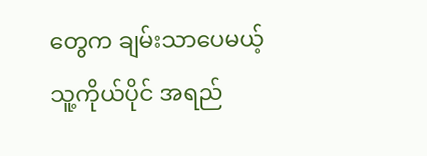တွေက ချမ်းသာပေမယ့် သူ့ကိုယ်ပိုင် အရည်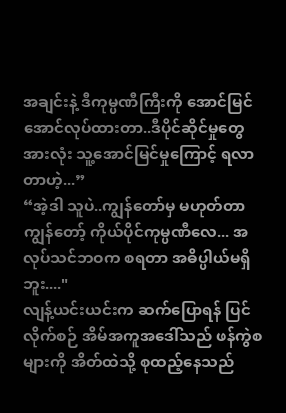အချင်းနဲ့ ဒီကုမ္ပဏီကြီးကို အောင်မြင်အောင်လုပ်ထားတာ..ဒီပိုင်ဆိုင်မှုတွေအားလုံး သူ့အောင်မြင်မှုကြောင့် ရလာတာဟဲ့...”
“အဲ့ဒါ သူပဲ..ကျွန်တော်မှ မဟုတ်တာကျွန်တော့် ကိုယ်ပိုင်ကုမ္ပဏီလေ... အလုပ်သင်ဘဝက စရတာ အဓိပ္ပါယ်မရှိဘူး...."
လျန့်ယင်းယင်းက ဆက်ပြောရန် ပြင်လိုက်စဉ် အိမ်အကူအဒေါ်သည် ဖန်ကွဲစများကို အိတ်ထဲသို့ စုထည့်နေသည်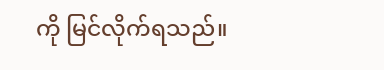ကို မြင်လိုက်ရသည်။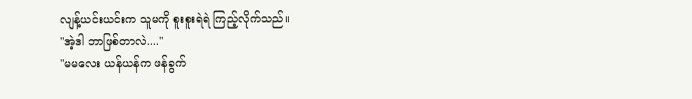လျန့်ယင်းယင်းက သူမကို စူးစူးရဲရဲ ကြည့်လိုက်သည်။
"အဲ့ဒါ ဘာဖြစ်တာလဲ...."
"မမလေး ယန်ယန်က ဖန်ခွက်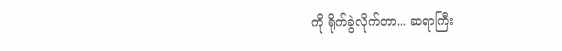ကို ရိုက်ခွဲလိုက်တာ... ဆရာကြီး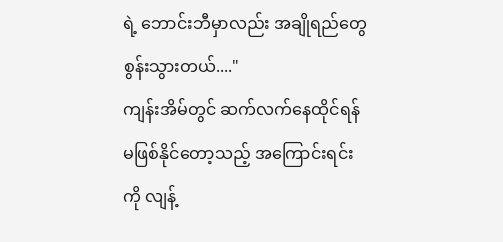ရဲ့ ဘောင်းဘီမှာလည်း အချိုရည်တွေ စွန်းသွားတယ်...."
ကျန်းအိမ်တွင် ဆက်လက်နေထိုင်ရန် မဖြစ်နိုင်တော့သည့် အကြောင်းရင်းကို လျန့်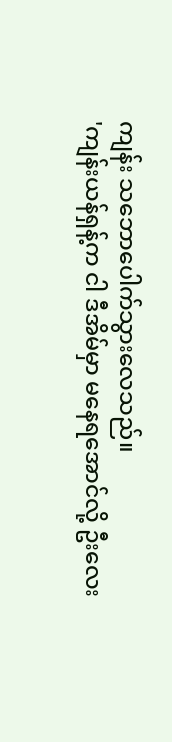ကျန်း သဘောပေါက်သွားလေသည်။
'ကျန်းယန်ရှန့်က ငါ ဒီအိမ်မှာ မနေရအောင်လို့ ဦးလေး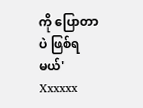ကို ပြောတာပဲ ဖြစ်ရမယ်'
Xxxxxx